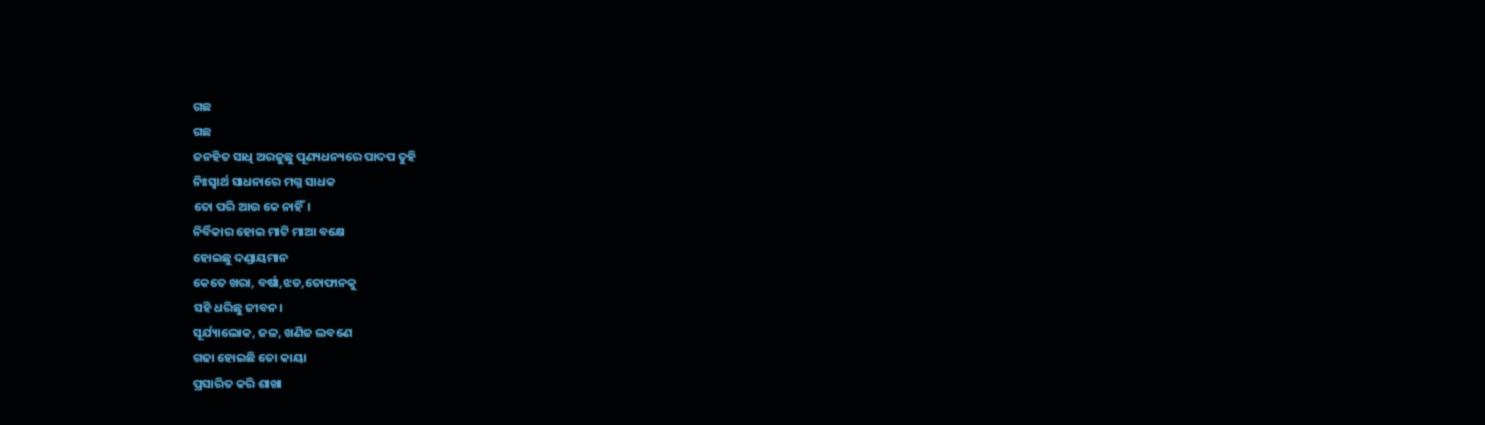ଗଛ
ଗଛ
ଜନହିତ ସାଧି ଅରଜୁଛୁ ପୂଣ୍ୟଧନ୍ୟରେ ପାଦପ ତୁହି
ନିଃସ୍ୱାର୍ଥ ସାଧନାରେ ମଗ୍ନ ସାଧକ
ତୋ ପରି ଆଉ କେ ନାହିଁ।
ନିର୍ବିକାର ହୋଇ ମାଟି ମାଆ ବକ୍ଷେ
ହୋଇଛୁ ଦଣ୍ଡାୟମାନ
କେତେ ଖରା, ବର୍ଷା,ଝଡ,ତୋଫାନକୁ
ସହି ଧରିଛୁ ଜୀବନ।
ସୂର୍ଯ୍ୟାଲୋକ, ଜଳ, ଖଣିଜ ଲବଣେ
ଗଢା ହୋଇଛି ତୋ କାୟା
ପ୍ରସାରିତ କରି ଶାଖା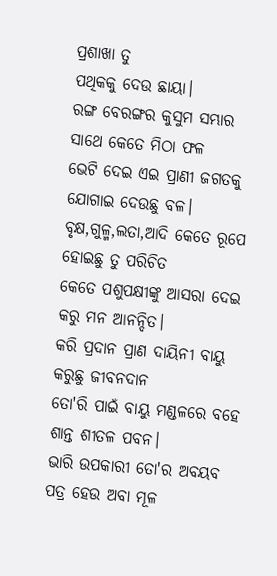ପ୍ରଶାଖା ତୁ
ପଥିକକୁ ଦେଉ ଛାୟା।
ରଙ୍ଗ ବେରଙ୍ଗର କୁସୁମ ସମ୍ଭାର
ସାଥେ କେତେ ମିଠା ଫଳ
ଭେଟି ଦେଇ ଏଇ ପ୍ରାଣୀ ଜଗତକୁ
ଯୋଗାଇ ଦେଉଛୁ ବଳ।
ବୃକ୍ଷ,ଗୁଳ୍ମ,ଲତା,ଆଦି କେତେ ରୂପେ
ହୋଇଛୁ ତୁ ପରିଚିତ
କେତେ ପଶୁପକ୍ଷୀଙ୍କୁ ଆସରା ଦେଇ
କରୁ ମନ ଆନନ୍ଦିତ।
କରି ପ୍ରଦାନ ପ୍ରାଣ ଦାୟିନୀ ବାୟୁ
କରୁଛୁ ଜୀବନଦାନ
ତୋ'ରି ପାଇଁ ବାୟୁ ମଣ୍ଡଳରେ ବହେ
ଶାନ୍ତ ଶୀତଳ ପବନ।
ଭାରି ଉପକାରୀ ତୋ'ର ଅବୟବ
ପତ୍ର ହେଉ ଅବା ମୂଳ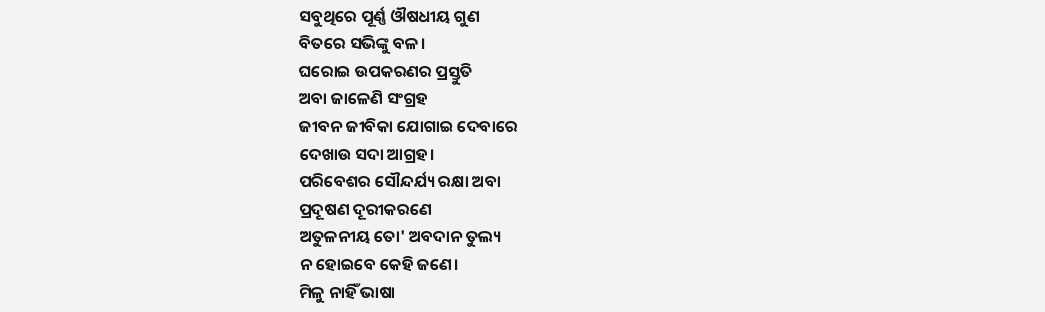ସବୁଥିରେ ପୂର୍ଣ୍ଣ ଔଷଧୀୟ ଗୁଣ
ବିତରେ ସଭିଙ୍କୁ ବଳ।
ଘରୋଇ ଉପକରଣର ପ୍ରସ୍ତୁତି
ଅବା ଜାଳେଣି ସଂଗ୍ରହ
ଜୀବନ ଜୀବିକା ଯୋଗାଇ ଦେବାରେ
ଦେଖାଉ ସଦା ଆଗ୍ରହ।
ପରିବେଶର ସୌନ୍ଦର୍ଯ୍ୟ ରକ୍ଷା ଅବା
ପ୍ରଦୂଷଣ ଦୂରୀକରଣେ
ଅତୁଳନୀୟ ତୋ' ଅବଦାନ ତୁଲ୍ୟ
ନ ହୋଇବେ କେହି ଜଣେ।
ମିଳୁ ନାହିଁ ଭାଷା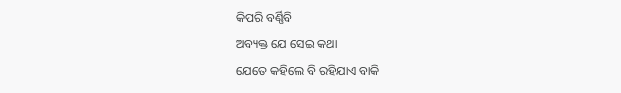କିପରି ବର୍ଣ୍ଣିବି
ଅବ୍ୟକ୍ତ ଯେ ସେଇ କଥା
ଯେତେ କହିଲେ ବି ରହିଯାଏ ବାକି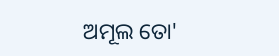ଅମୂଲ ତୋ'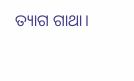ତ୍ୟାଗ ଗାଥା।